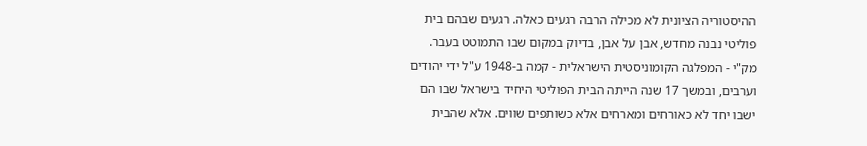ההיסטוריה הציונית לא מכילה הרבה רגעים כאלה. רגעים שבהם בית פוליטי נבנה מחדש, אבן על אבן, בדיוק במקום שבו התמוטט בעבר. מק"י - המפלגה הקומוניסטית הישראלית - קמה ב-1948 ע"ל ידי יהודים וערבים, ובמשך 17 שנה הייתה הבית הפוליטי היחיד בישראל שבו הם ישבו יחד לא כאורחים ומארחים אלא כשותפים שווים. אלא שהבית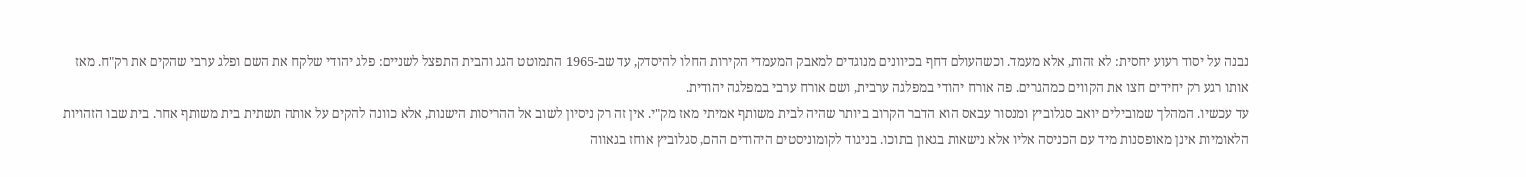נבנה על יסוד רעוע יחסית: לא זהות, אלא מעמד. וכשהעולם דחף בכיוונים מנוגדים למאבק המעמדי הקירות החלו להיסדק, עד שב-1965 התמוטט הגג והבית התפצל לשניים: פלג יהודי שלקח את השם ופלג ערבי שהקים את רק"ח. מאז אותו רגע רק יחידים חצו את הקווים כמהגרים. פה אורח יהודי במפלגה ערבית, ושם אורח ערבי במפלגה יהודית.
עד עכשיו. המהלך שמובילים יואב סגלוביץ ומנסור עבאס הוא הדבר הקרוב ביותר שהיה לבית משותף אמיתי מאז מק"י. אין זה רק ניסיון לשוב אל ההריסות הישנות, אלא כוונה להקים על אותה תשתית בית משותף אחר. בית שבו הזהויות הלאומיות אינן מאופסנות מיד עם הכניסה אליו אלא נישאות בגאון בתוכו. בניגוד לקומוניסטים היהודים ההם, סגלוביץ אוחז בגאווה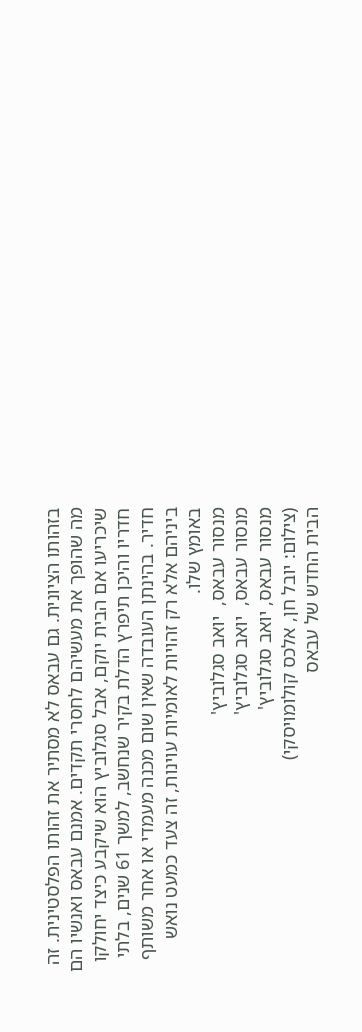בזהותו הציונית. גם עבאס לא מסתיר את זהותו הפלסטינית. זה מה שהופך את מעשיהם לחסרי תקדים. אמנם עבאס ואנשיו הם שיכריעו אם הבית יוקם, אבל סגלוביץ הוא שיקבע כיצד יחולקו חדריו והיכן תיפרץ הדלת בקיר שנחשב, למשך 61 שנים, בלתי חדיר. בהינתן העובדה שאין שום מכנה מעמדי או אחר משותף ביניהם אלא רק זהויות לאומיות עוינות, זה צעד כמעט נואש באומץ שלו.
מנסור עבאס,  יואב סגלוביץ'
מנסור עבאס,  יואב סגלוביץ'
מנסור עבאס, יואב סגלוביץ'
(צילום: יובל חן, אלכס קולומויסקי)
הבית החדש של עבאס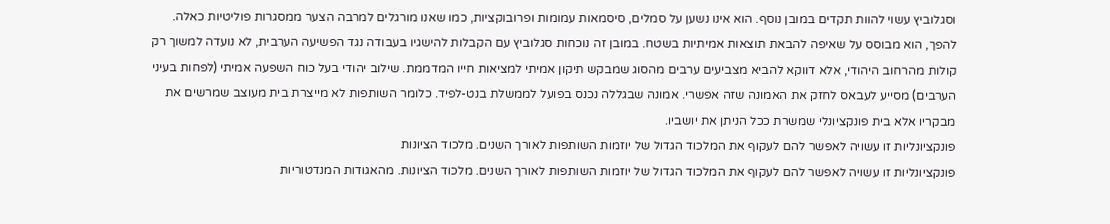וסגלוביץ עשוי להוות תקדים במובן נוסף. הוא אינו נשען על סמלים, סיסמאות עמומות ופרובוקציות, כמו שאנו מורגלים למרבה הצער ממסגרות פוליטיות כאלה. להפך, הוא מבוסס על שאיפה להבאת תוצאות אמיתיות בשטח. במובן זה נוכחות סגלוביץ עם הקבלות להישגיו בעבודה נגד הפשיעה הערבית, לא נועדה למשוך רק קולות מהרחוב היהודי, אלא דווקא להביא מצביעים ערבים מהסוג שמבקש תיקון אמיתי למציאות חייו המדממת. שילוב יהודי בעל כוח השפעה אמיתי (לפחות בעיני הערבים) מסייע לעבאס לחזק את האמונה שזה אפשרי. אמונה שבגללה נכנס בפועל לממשלת בנט-לפיד. כלומר השותפות לא מייצרת בית מעוצב שמרשים את מבקריו אלא בית פונקציונלי שמשרת ככל הניתן את יושביו.
פונקציונליות זו עשויה לאפשר להם לעקוף את המלכוד הגדול של יוזמות השותפות לאורך השנים. מלכוד הציונות
פונקציונליות זו עשויה לאפשר להם לעקוף את המלכוד הגדול של יוזמות השותפות לאורך השנים. מלכוד הציונות. מהאגודות המנדטוריות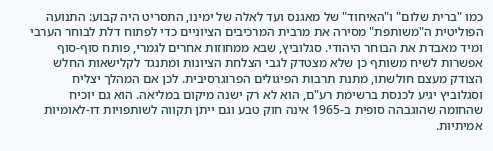כמו "ברית שלום" ו"האיחוד" של מאגנס ועד לאלה של ימינו, התסריט היה קבוע: התנועה הפוליטית ה"משותפת" מסירה את מרבית המרכיבים הציוניים כדי לפתוח דלת לבוחר הערבי ומיד מאבדת את הבוחר היהודי. סגלוביץ, שבא ממחוזות אחרים לגמרי, פותח סוף-סוף אפשרות לשיח משותף כן שלא מצטדק לגבי הצלחת הציונות ומתנגד לקלישאות החלש הצודק מעצם חולשתו, מתנת תרבות הפיגולים הפרוגרסיבית. לכן אם המהלך יצליח וסגלוביץ יגיע לכנסת ברשימת רע"ם, הוא לא רק ישנה מיקום במליאה. הוא גם יוכיח שהחומה שהוגבהה סופית ב-1965 אינה חוק טבע וגם ייתן תקווה לשותפויות דו-לאומיות אמיתיות.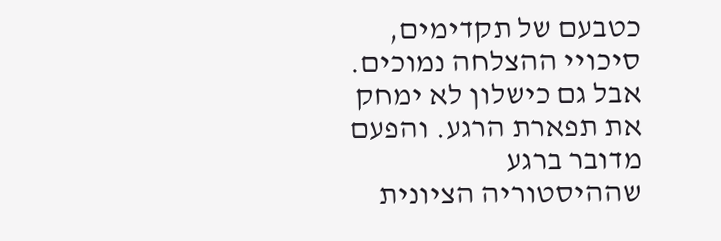כטבעם של תקדימים, סיכויי ההצלחה נמוכים. אבל גם כישלון לא ימחק את תפארת הרגע. והפעם מדובר ברגע שההיסטוריה הציונית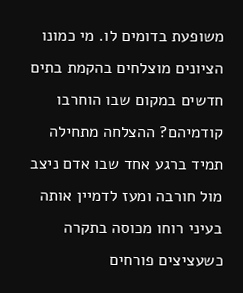משופעת בדומים לו. מי כמונו הציונים מוצלחים בהקמת בתים חדשים במקום שבו הוחרבו קודמיהם? ההצלחה מתחילה תמיד ברגע אחד שבו אדם ניצב מול חורבה ומעז לדמיין אותה בעיני רוחו מכוסה בתקרה כשעציצים פורחים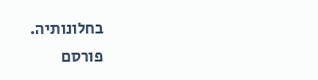בחלונותיה.
פורסם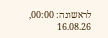לראשונה: 00:00, 16.08.26